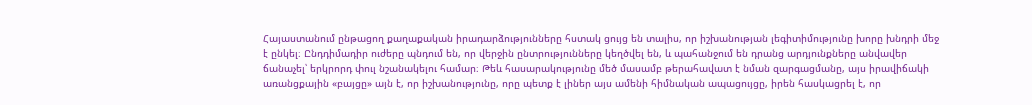Հայաստանում ընթացող քաղաքական իրադարձությունները հստակ ցույց են տալիս, որ իշխանության լեգիտիմությունը խորը խնդրի մեջ է ընկել։ Ընդդիմադիր ուժերը պնդում են, որ վերջին ընտրությունները կեղծվել են, և պահանջում են դրանց արդյունքները անվավեր ճանաչել՝ երկրորդ փուլ նշանակելու համար։ Թեև հասարակությունը մեծ մասամբ թերահավատ է նման զարգացմանը, այս իրավիճակի առանցքային «բայցը» այն է, որ իշխանությունը, որը պետք է լիներ այս ամենի հիմնական ապացույցը, իրեն հասկացրել է, որ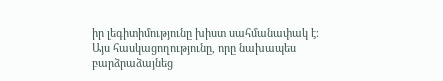իր լեգիտիմությունը խիստ սահմանափակ է։
Այս հասկացողությունը, որը նախապես բարձրաձայնեց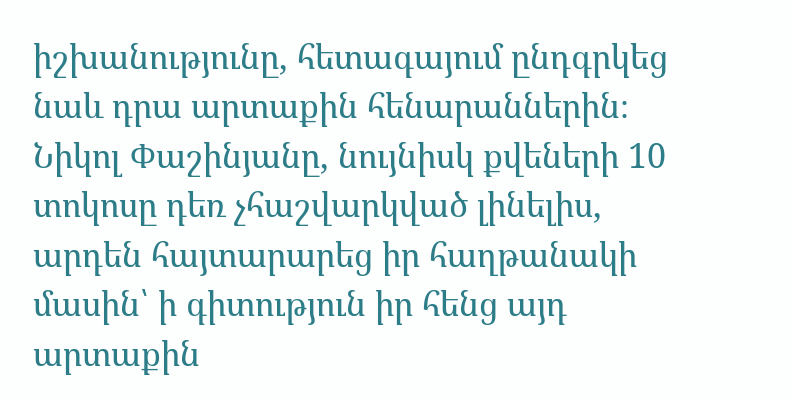իշխանությունը, հետագայում ընդգրկեց նաև դրա արտաքին հենարաններին։ Նիկոլ Փաշինյանը, նույնիսկ քվեների 10 տոկոսը դեռ չհաշվարկված լինելիս, արդեն հայտարարեց իր հաղթանակի մասին՝ ի գիտություն իր հենց այդ արտաքին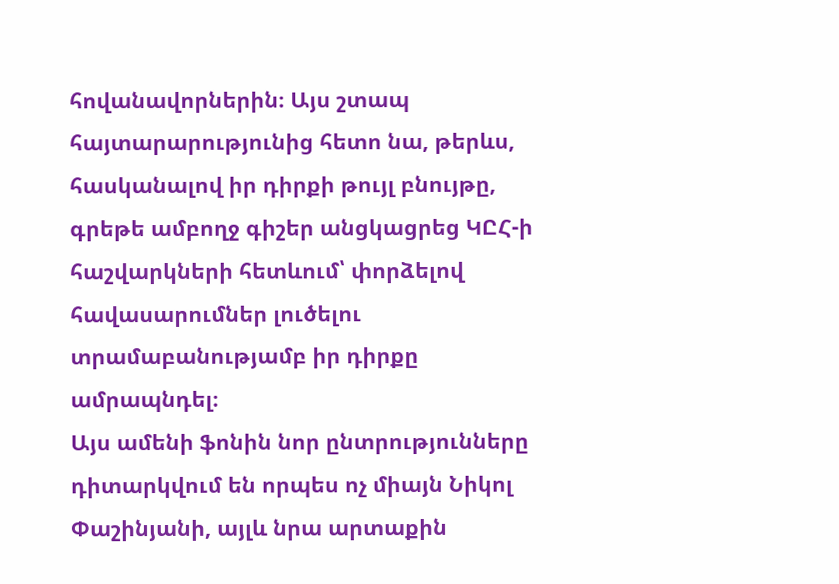հովանավորներին։ Այս շտապ հայտարարությունից հետո նա, թերևս, հասկանալով իր դիրքի թույլ բնույթը, գրեթե ամբողջ գիշեր անցկացրեց ԿԸՀ-ի հաշվարկների հետևում՝ փորձելով հավասարումներ լուծելու տրամաբանությամբ իր դիրքը ամրապնդել։
Այս ամենի ֆոնին նոր ընտրությունները դիտարկվում են որպես ոչ միայն Նիկոլ Փաշինյանի, այլև նրա արտաքին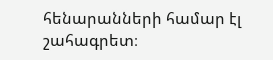հենարանների համար էլ շահագրետ։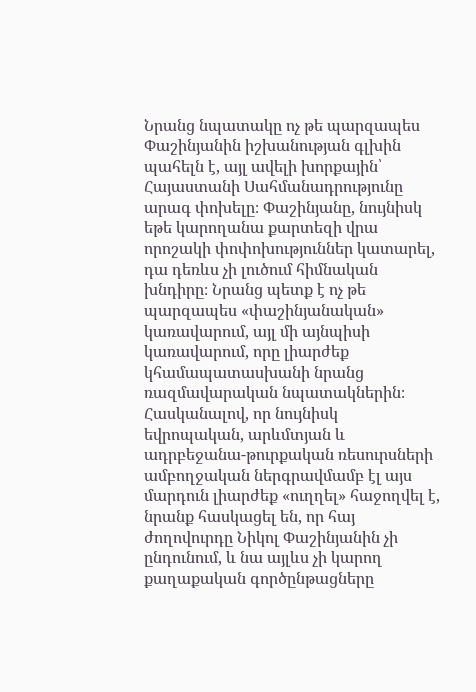Նրանց նպատակը ոչ թե պարզապես Փաշինյանին իշխանության գլխին պահելն է, այլ ավելի խորքային՝ Հայաստանի Սահմանադրությունը արագ փոխելը։ Փաշինյանը, նույնիսկ եթե կարողանա քարտեզի վրա որոշակի փոփոխություններ կատարել, դա դեռևս չի լուծում հիմնական խնդիրը։ Նրանց պետք է ոչ թե պարզապես «փաշինյանական» կառավարում, այլ մի այնպիսի կառավարում, որը լիարժեք կհամապատասխանի նրանց ռազմավարական նպատակներին։
Հասկանալով, որ նույնիսկ եվրոպական, արևմտյան և ադրբեջանա-թուրքական ռեսուրսների ամբողջական ներգրավմամբ էլ այս մարդուն լիարժեք «ուղղել» հաջողվել է, նրանք հասկացել են, որ հայ ժողովուրդը Նիկոլ Փաշինյանին չի ընդունում, և նա այլևս չի կարող քաղաքական գործընթացները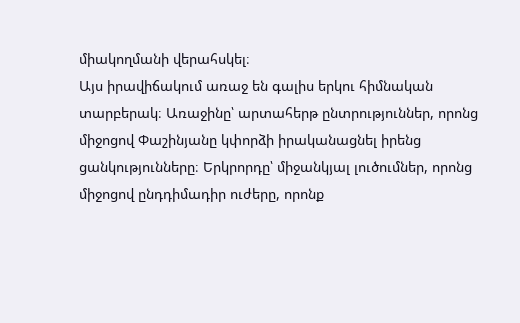միակողմանի վերահսկել։
Այս իրավիճակում առաջ են գալիս երկու հիմնական տարբերակ։ Առաջինը՝ արտահերթ ընտրություններ, որոնց միջոցով Փաշինյանը կփորձի իրականացնել իրենց ցանկությունները։ Երկրորդը՝ միջանկյալ լուծումներ, որոնց միջոցով ընդդիմադիր ուժերը, որոնք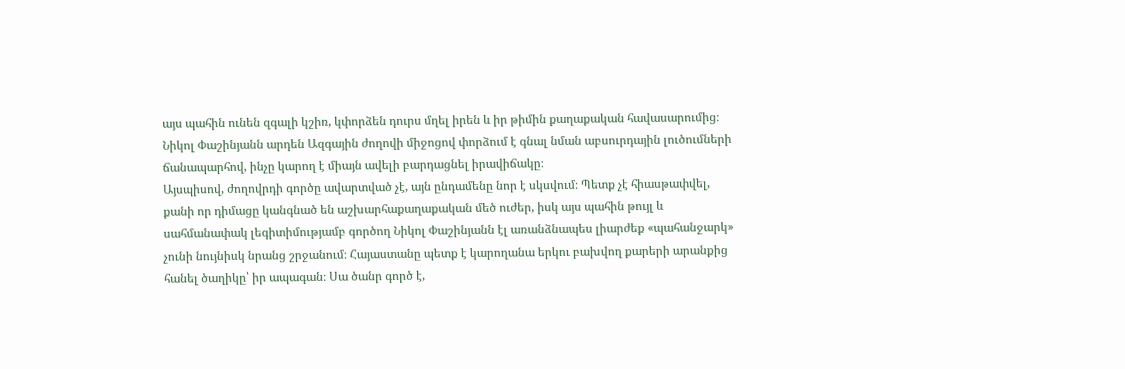այս պահին ունեն զգալի կշիռ, կփորձեն դուրս մղել իրեն և իր թիմին քաղաքական հավասարումից։ Նիկոլ Փաշինյանն արդեն Ազգային ժողովի միջոցով փորձում է գնալ նման աբսուրդային լուծումների ճանապարհով, ինչը կարող է միայն ավելի բարդացնել իրավիճակը։
Այսպիսով, ժողովրդի գործը ավարտված չէ, այն ընդամենը նոր է սկսվում։ Պետք չէ հիասթափվել, քանի որ դիմացը կանգնած են աշխարհաքաղաքական մեծ ուժեր, իսկ այս պահին թույլ և սահմանափակ լեգիտիմությամբ գործող Նիկոլ Փաշինյանն էլ առանձնապես լիարժեք «պահանջարկ» չունի նույնիսկ նրանց շրջանում։ Հայաստանը պետք է կարողանա երկու բախվող քարերի արանքից հանել ծաղիկը՝ իր ապագան։ Սա ծանր գործ է,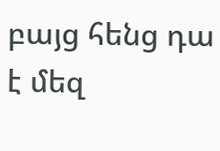բայց հենց դա է մեզ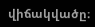վիճակվածը։